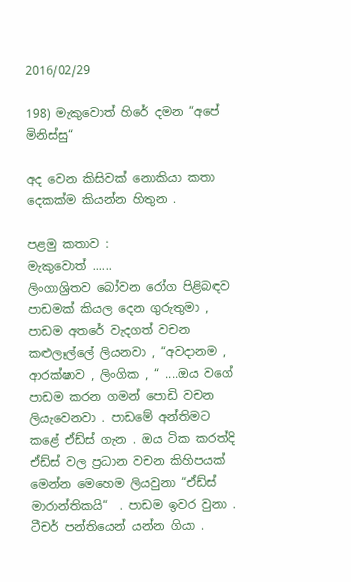2016/02/29

198) මැකුවොත් හිරේ දමන “අපේ මිනිස්සු“

අද වෙන කිසිවක් නොකියා කතා දෙකක්ම කියන්න හිතුන .

පළමු කතාව :
මැකුවොත් ......
ලිංගාශ්‍රිතව බෝවන රෝග පිළිබඳව පාඩමක් කියල දෙන ගුරුතුමා , පාඩම අතරේ වැදගත් වචන කළුලෑල්ලේ ලියනවා , “අවදානම , ආරක්ෂාව , ලිංගික , “ ....ඔය වගේ පාඩම කරන ගමන් පොඩි වචන ලියැවෙනවා . පාඩමේ අන්තිමට කළේ ඒඩ්ස් ගැන . ඔය ටික කරත්දි ඒඩ්ස් වල ප්‍රධාන වචන කිහිපයක් මෙන්න මෙහෙම ලියවුනා “ඒඩ්ස් මාරාන්තිකයි“  . පාඩම ඉවර වුනා . ටීචර් පන්තියෙන් යන්න ගියා .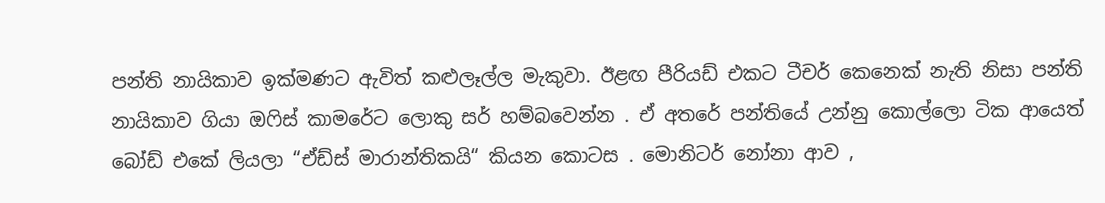පන්ති නායිකාව ඉක්මණට ඇවිත් කළුලෑල්ල මැකුවා. ඊළඟ පීරියඩ් එකට ටීචර් කෙනෙක් නැති නිසා පන්ති නායිකාව ගියා ඔෆිස් කාමරේට ලොකු සර් හම්බවෙන්න . ඒ අතරේ පන්තියේ උන්නු කොල්ලො ටික ආයෙත් බෝඩ් එකේ ලියලා “ඒඩ්ස් මාරාන්තිකයි“ කියන කොටස . මොනිටර් නෝනා ආව ,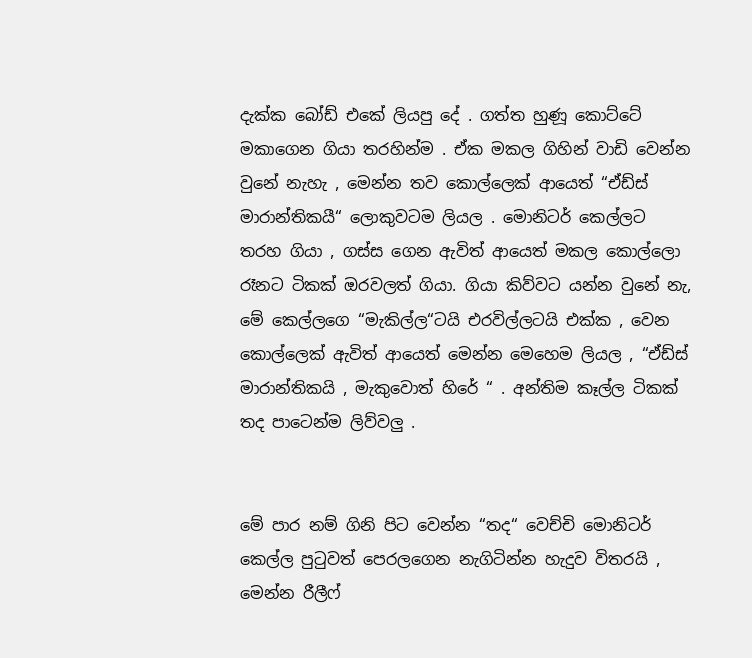දැක්ක බෝඩ් එකේ ලියපු දේ . ගත්ත හුණූ කොට්ටේ මකාගෙන ගියා තරහින්ම . ඒක මකල ගිහින් වාඩි වෙන්න වුනේ නැහැ , මෙන්න තව කොල්ලෙක් ආයෙත් “ඒඩ්ස් මාරාන්තිකයී“ ලොකුවටම ලියල . මොනිටර් කෙල්ලට තරහ ගියා , ගස්ස ගෙන ඇවිත් ආයෙත් මකල කොල්ලො රෑනට ටිකක් ඔරවලත් ගියා. ගියා කිව්වට යන්න වුනේ නැ, මේ කෙල්ලගෙ “මැකිල්ල“ටයි එරවිල්ලටයි එක්ක , වෙන කොල්ලෙක් ඇවිත් ආයෙත් මෙන්න මෙහෙම ලියල , “ඒඩ්ස් මාරාන්තිකයි , මැකුවොත් හිරේ “ . අන්තිම කෑල්ල ටිකක් තද පාටෙන්ම ලිව්වලු .


මේ පාර නම් ගිනි පිට වෙන්න “තද“ වෙච්චි මොනිටර් කෙල්ල පුටුවත් පෙරලගෙන නැගිටින්න හැදුව විතරයි , මෙන්න රීලීෆ්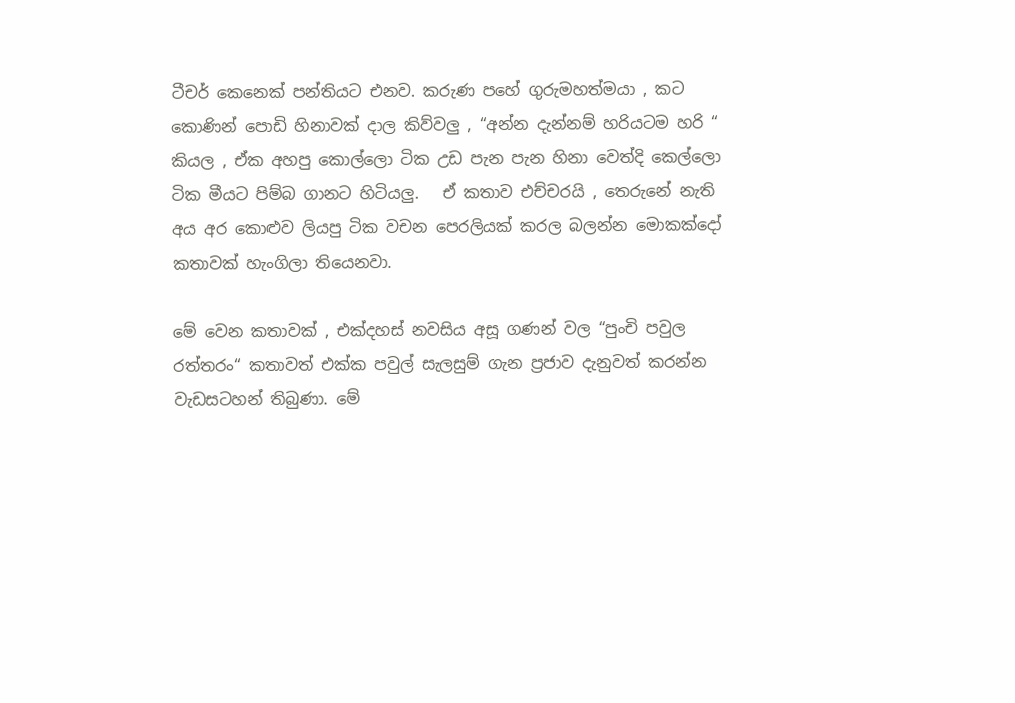ටීචර් කෙනෙක් පන්තියට එනව. කරුණ පහේ ගුරුමහත්මයා , කට කොණින් පොඩි හිනාවක් දාල කිව්වලු , “අන්න දැන්නම් හරියටම හරි “ කියල , ඒක අහපු කොල්ලො ටික උඩ පැන පැන හිනා වෙත්දි කෙල්ලො ටික මීයට පිම්බ ගානට හිටියලු.   ඒ කතාව එච්චරයි , තෙරුනේ නැති අය අර කොළුව ලියපු ටික වචන පෙරලියක් කරල බලන්න මොකක්දෝ කතාවක් හැංගිලා තියෙනවා.

මේ වෙන කතාවක් , එක්දහස් නවසිය අසූ ගණන් වල “පුංචි පවුල රත්තරං“ කතාවත් එක්ක පවුල් සැලසුම් ගැන ප්‍රජාව දැනුවත් කරන්න වැඩසටහන් තිබුණා. මේ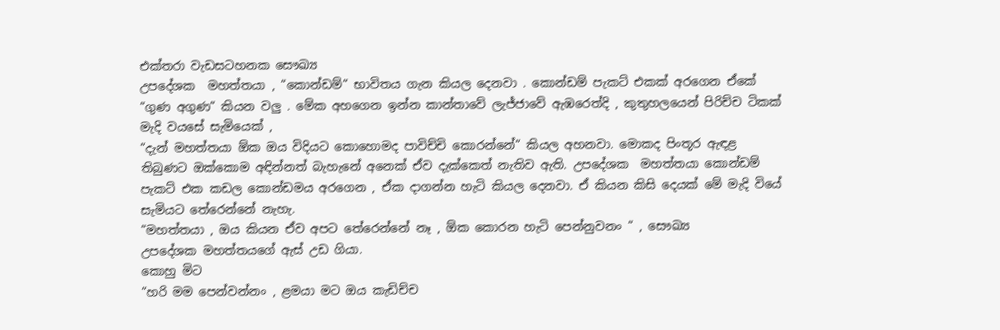එක්තරා වැඩසටහනක සෞඛ්‍ය
උපදේශක  මහත්තයා , “කොන්ඩම්“ භාවිතය ගැන කියල දෙනවා . කොන්ඩම් පැකට් එකක් අරගෙන ඒකේ “ගුණ අගුණ“ කියන වලු . මේක අහගෙන ඉන්න කාන්තාවේ ලැජ්ජාවේ ඇඹරෙත්දි , කුතුහලයෙන් පිරිච්ච ටිකක් මැදි වයසේ සැමියෙක් ,
“දැන් මහත්තයා ඕක ඔය විදියට කොහොමද පාවිච්චි කොරන්නේ“ කියල අහනවා. මොකද පිංතූර ඇඳළ තිබුණට ඔක්කොම අඳින්නත් බැහැනේ අනෙක් ඒව දැක්කෙත් නැතිව ඇති. උපදේශක  මහත්තයා කොන්ඩම් පැකට් එක කඩල කොන්ඩමය අරගෙන , ඒක දාගන්න හැටි කියල දෙනවා. ඒ කියන කිසි දෙයක් මේ මැදි වියේ සැමියට තේරෙන්නේ නැහැ.
“මහත්තයා , ඔය කියන ඒව අපට තේරෙන්නේ නෑ , ඕක කොරන හැටි පෙන්නුවනං “ , සෞඛ්‍ය
උපදේශක මහත්තයගේ ඇස් උඩ ගියා.
කොහු මිට
“හරි මම පෙන්වන්නං , ළමයා මට ඔය කැඩිච්ච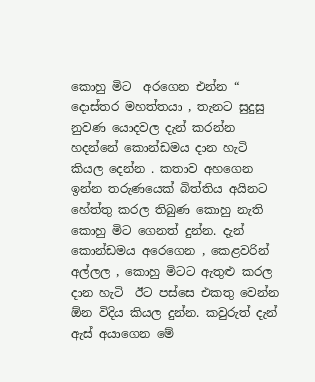කොහු මිට  අරගෙන එන්න “ දොස්තර මහත්තයා , තැනට සුදුසු නුවණ යොදවල දැන් කරන්න හදන්නේ කොන්ඩමය දාන හැටි කියල දෙන්න . කතාව අහගෙන ඉන්න තරුණයෙක් බිත්තිය අයිනට හේත්තු කරල තිබුණ කොහු නැති කොහු මිට ගෙනත් දුන්න. දැන් කොන්ඩමය අරෙගෙන , කෙළවරින් අල්ලල , කොහු මිටට ඇතුළු කරල දාන හැටි  ඊට පස්සෙ එකතු වෙන්න ඕන විදිය කියල දුන්න. කවුරුත් දැන් ඇස් අයාගෙන මේ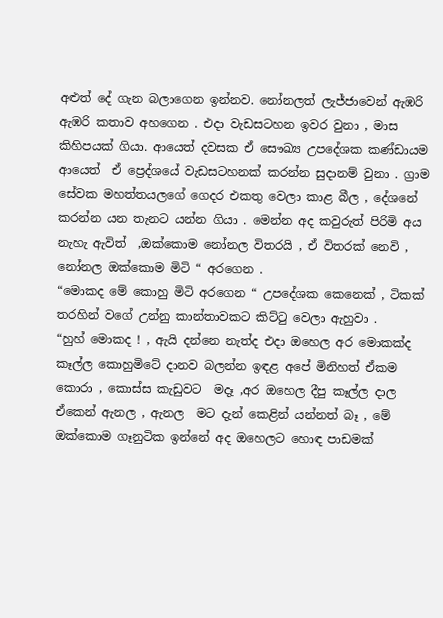අළුත් දේ ගැන බලාගෙන ඉන්නව. නෝනලත් ලැජ්ජාවෙන් ඇඹරි ඇඹරි කතාව අහගෙන . එදා වැඩසටහන ඉවර වුනා , මාස කිහිපයක් ගියා. ආයෙත් දවසක ඒ සෞඛ්‍ය උපදේශක කණ්ඩායම ආයෙත්  ඒ ප්‍රෙද්ශයේ වැඩසටහනක් කරන්න සුදානම් වුනා . ග්‍රාම සේවක මහත්තයලගේ ගෙදර එකතු වෙලා කාළ බීල , දේශනේ කරන්න යන තැනට යන්න ගියා . මෙන්න අද කවුරුත් පිරිමි අය නැහැ ඇවිත්  ,ඔක්කොම නෝනල විතරයි , ඒ විතරක් නෙවි , නෝනල ඔක්කොම මිටි “ අරගෙන .
“මොකද මේ කොහු මිටි අරගෙන “ උපදේශක කෙනෙක් , ටිකක් තරහින් වගේ උන්නු කාන්තාවකට කිට්ටු වෙලා ඇහුවා .
“හුහ් මොකද ! , ඇයි දන්නෙ නැත්ද එදා ඔහෙල අර මොකක්ද කෑල්ල කොහුමිටේ දානව බලන්න ඉඳළ අපේ මිනිහත් ඒකම කොරා , කොස්ස කැඩුවට  මදෑ ,අර ඔහෙල දීපු කෑල්ල දාල ඒකෙන් ඇනල , ඇනල  මට දැන් කෙළින් යන්නත් බෑ , මේ ඔක්කොම ගෑනුටික ඉන්නේ අද ඔහෙලට හොඳ පාඩමක්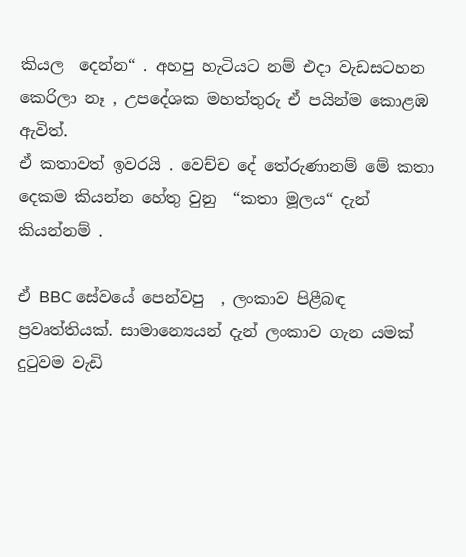කියල  දෙන්න“ . අහපු හැටියට නම් එදා වැඩසටහන කෙරිලා නෑ , උපදේශක මහත්තුරු ඒ පයින්ම කොළඹ ඇවිත්.
ඒ කතාවත් ඉවරයි . වෙච්ච දේ තේරුණානම් මේ කතා දෙකම කියන්න හේතු වුනු  “කතා මූලය“ දැන් කියන්නම් .

ඒ BBC සේවයේ පෙන්වපු  , ලංකාව පිළීබඳ ප්‍රවෘත්තියක්. සාමාන්‍යෙයන් දැන් ලංකාව ගැන යමක් දුටුවම වැඩි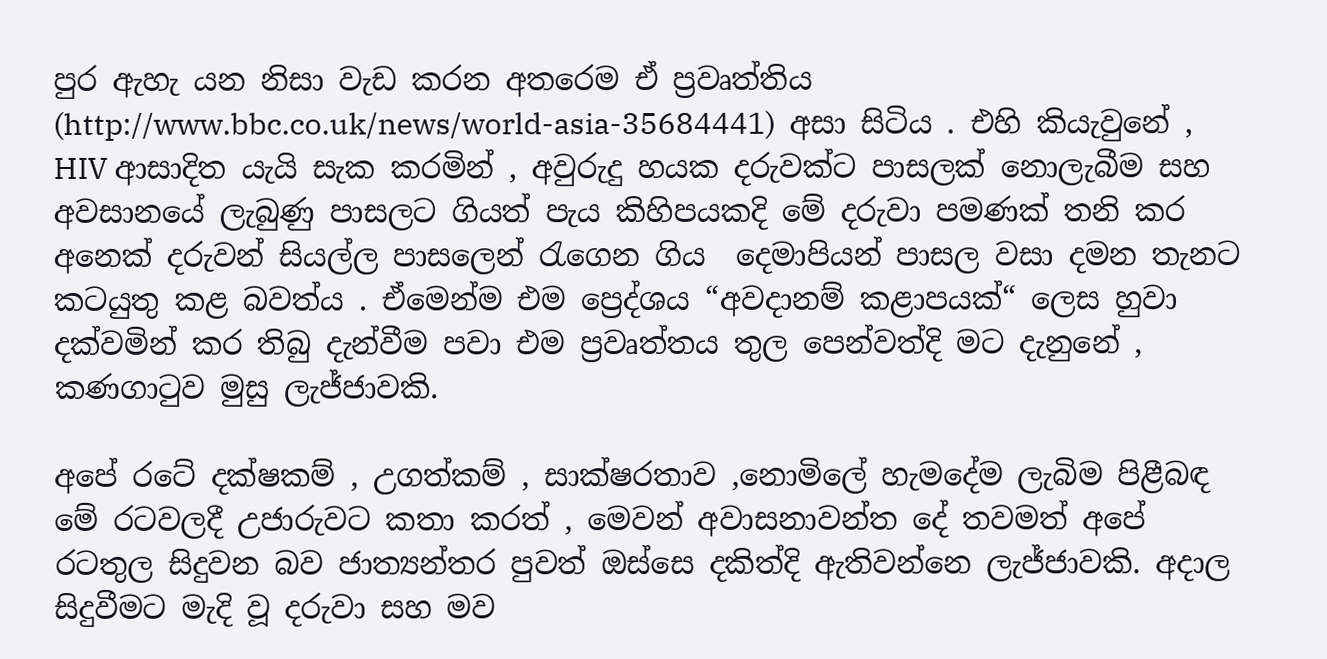පුර ඇහැ යන නිසා වැඩ කරන අතරෙම ඒ ප්‍රවෘත්තිය (http://www.bbc.co.uk/news/world-asia-35684441)  අසා සිටිය . එහි කියැවුනේ , HIV ආසාදිත යැයි සැක කරමින් , අවුරුදු හයක දරුවක්ට පාසලක් නොලැබීම සහ අවසානයේ ලැබුණු පාසලට ගියත් පැය කිහිපයකදි මේ දරුවා පමණක් තනි කර අනෙක් දරුවන් සියල්ල පාසලෙන් රැගෙන ගිය  දෙමාපියන් පාසල වසා දමන තැනට කටයුතු කළ බවත්ය . ඒමෙන්ම එම ප්‍රෙද්ශය “අවදානම් කළාපයක්“ ලෙස හුවා දක්වමින් කර තිබු දැන්වීම පවා එම ප්‍රවෘත්තය තුල පෙන්වත්දි මට දැනුනේ , කණගාටුව මුසු ලැජ්ජාවකි.

අපේ රටේ දක්ෂකම් , උගත්කම් , සාක්ෂරතාව ,නොමිලේ හැමදේම ලැබිම පිළීබඳ මේ රටවලදී උජාරුවට කතා කරත් , මෙවන් අවාසනාවන්ත දේ තවමත් අපේ රටතුල සිදුවන බව ජාත්‍යන්තර පුවත් ඔස්සෙ දකිත්දි ඇතිවන්නෙ ලැජ්ජාවකි. අදාල සිදුවීමට මැදි වූ දරුවා සහ මව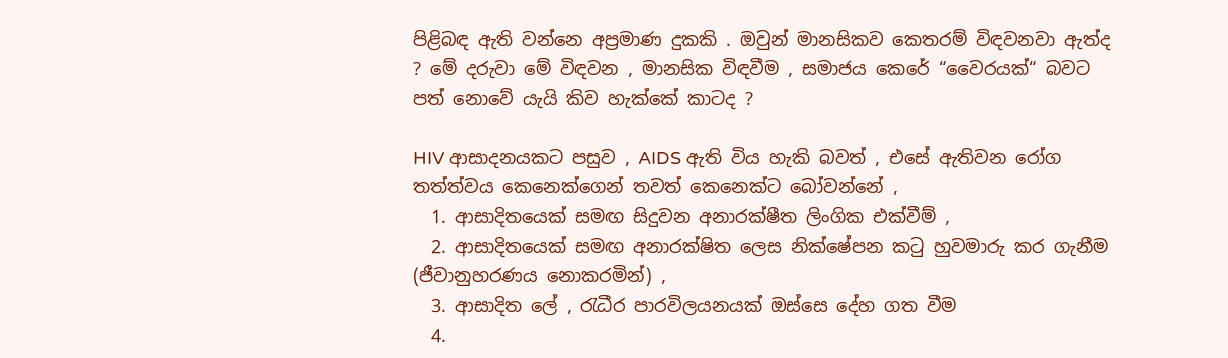පිළිබඳ ඇති වන්නෙ අප්‍රමාණ දුකකි . ඔවුන් මානසිකව කෙතරම් විඳවනවා ඇත්ද ? මේ දරුවා මේ විඳවන , මානසික විඳවීම , සමාජය කෙරේ “වෛරයක්“ බවට පත් නොවේ යැයි කිව හැක්කේ කාටද ?

HIV ආසාදනයකට පසුව , AIDS ඇති විය හැකි බවත් , එසේ ඇතිවන රෝග තත්ත්වය කෙනෙක්ගෙන් තවත් කෙනෙක්ට බෝවන්නේ ,
  1. ආසාදිතයෙක් සමඟ සිදුවන අනාරක්ෂීත ලිංගික එක්වීම් ,
  2. ආසාදිතයෙක් සමඟ අනාරක්ෂිත ලෙස නික්ෂේපන කටු හුවමාරු කර ගැනීම (ජීවානුහරණය නොකරමින්) ,
  3. ආසාදිත ලේ , රැධීර පාරවිලයනයක් ඔස්සෙ දේහ ගත වීම
  4.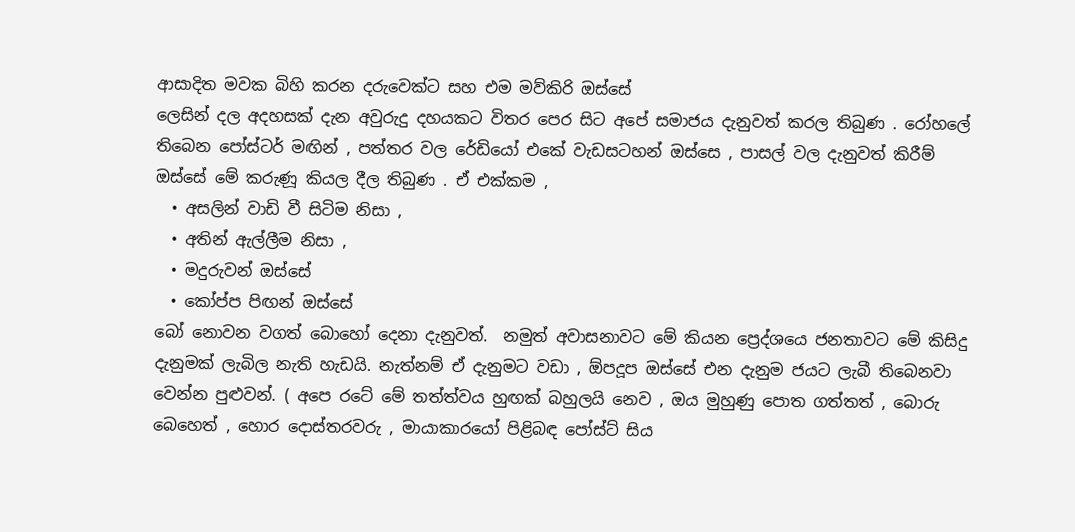ආසාදිත මවක බිහි කරන දරුවෙක්ට සහ එම මව්කිරි ඔස්සේ
ලෙසින් දල අදහසක් දැන අවුරුදු දහයකට විතර පෙර සිට අපේ සමාජය දැනුවත් කරල තිබුණ . රෝහලේ තිබෙන පෝස්ටර් මඟින් , පත්තර වල රේඩියෝ එකේ වැඩසටහන් ඔස්සෙ , පාසල් වල දැනුවත් කිරීම් ඔස්සේ මේ කරුණූ කියල දීල තිබුණ . ඒ එක්කම ,
  • අසලින් වාඩි වී සිටිම නිසා ,
  • අතින් ඇල්ලීම නිසා ,
  • මදුරුවන් ඔස්සේ
  • කෝප්ප පිඟන් ඔස්සේ
බෝ නොවන වගත් බොහෝ දෙනා දැනුවත්.  නමුත් අවාසනාවට මේ කියන ප්‍රෙද්ශයෙ ජනතාවට මේ කිසිදු දැනුමක් ලැබිල නැති හැඩයි. නැත්නම් ඒ දැනුමට වඩා , ඕපදූප ඔස්සේ එන දැනුම ජයට ලැබී තිබෙනවා වෙන්න පුළුවන්. ( අපෙ රටේ මේ තත්ත්වය හුඟක් බහුලයි නෙව , ඔය මුහුණු පොත ගත්තත් , බොරු බෙහෙත් , හොර දොස්තරවරු , මායාකාරයෝ පිළිබඳ පෝස්ට් සිය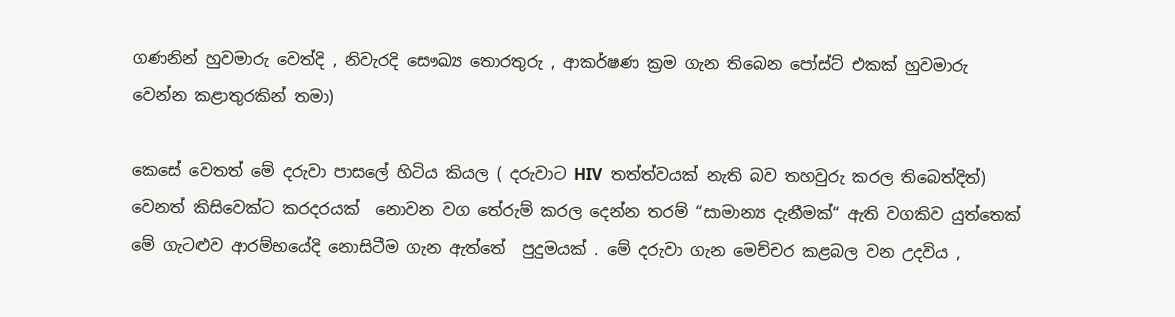ගණනින් හුවමාරු වෙත්දි , නිවැරදි සෞඛ්‍ය තොරතුරු , ආකර්ෂණ ක්‍රම ගැන තිබෙන පෝස්ට් එකක් හුවමාරු වෙන්න කළාතුරකින් තමා)

කෙසේ වෙතත් මේ දරුවා පාසලේ හිටිය කියල ( දරුවාට HIV  තත්ත්වයක් නැති බව තහවුරු කරල තිබෙත්දිත්) වෙනත් කිසිවෙක්ට කරදරයක්  නොවන වග තේරුම් කරල දෙන්න තරම් “සාමාන්‍ය දැනීමක්“ ඇති වගකිව යුත්තෙක් මේ ගැටළුව ආරම්භයේදි නොසිටීම ගැන ඇත්තේ  පුදුමයක් . මේ දරුවා ගැන මෙච්චර කළබල වන උදවිය ,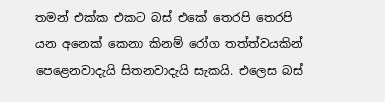තමන් එක්ක එකට බස් එකේ තෙරපි තෙරපි යන අනෙක් කෙනා කිනම් රෝග තත්ත්වයකින් පෙළෙනවාදැයි සිතනවාදැයි සැකයි. එලෙස බස්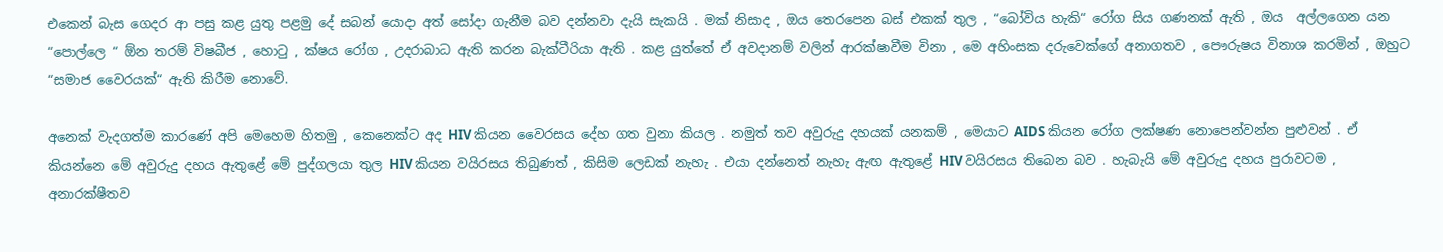එකෙන් බැස ගෙදර ආ පසු කළ යුතු පළමු දේ සබන් යොදා අත් සෝදා ගැනීම බව දන්නවා දැයි සැකයි . මක් නිසාද , ඔය තෙරපෙන බස් එකක් තුල , “බෝවිය හැකි“ රෝග සිය ගණනක් ඇති , ඔය  අල්ලගෙන යන “පොල්ලෙ “ ඕන තරම් විෂබීජ , හොටු , ක්ෂය රෝග , උදරාබාධ ඇති කරන බැක්ටීරියා ඇති . කළ යුත්තේ ඒ අවදානම් වලින් ආරක්ෂාවීම විනා , මෙ අහිංසක දරුවෙක්ගේ අනාගතව , පෞරුෂය විනාශ කරමින් , ඔහුට “සමාජ වෛරයක්“ ඇති කිරීම නොවේ.

අනෙක් වැදගත්ම කාරණේ අපි මෙහෙම හිතමු , කෙනෙක්ට අද HIV කියන වෛරසය දේහ ගත වුනා කියල . නමුත් තව අවුරුදු දහයක් යනකම් , මෙයාට AIDS කියන රෝග ලක්ෂණ නොපෙන්වන්න පුළුවන් . ඒ කියන්නෙ මේ අවුරුදු දහය ඇතුළේ මේ පුද්ගලයා තුල HIV කියන වයිරසය තිබුණත් , කිසිම ලෙඩක් නැහැ . එයා දන්නෙත් නැහැ ඇඟ ඇතුළේ HIV වයිරසය තිබෙන බව . හැබැයි මේ අවුරුදු දහය පුරාවටම , අනාරක්ෂීතව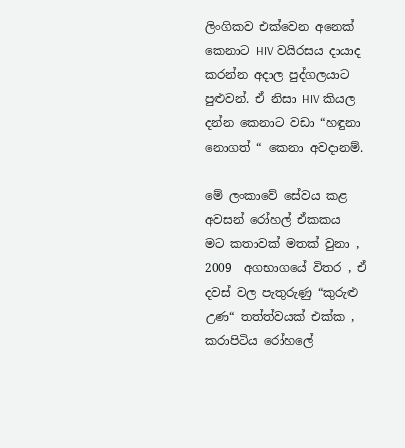ලිංගිකව එක්වෙන අනෙක් කෙනාට HIV වයිරසය දායාද කරන්න අදාල පුද්ගලයාට පුළුවන්. ඒ නිසා HIV කියල දන්න කෙනාට වඩා “හඳුනා නොගත් “ කෙනා අවදානම්.

මේ ලංකාවේ සේවය කළ අවසන් රෝහල් ඒකකය
මට කතාවක් මතක් වුනා , 2009  අගභාගයේ විතර , ඒ දවස් වල පැතුරුණු “කුරුළු උණ“ තත්ත්වයක් එක්ක , කරාපිටිය රෝහලේ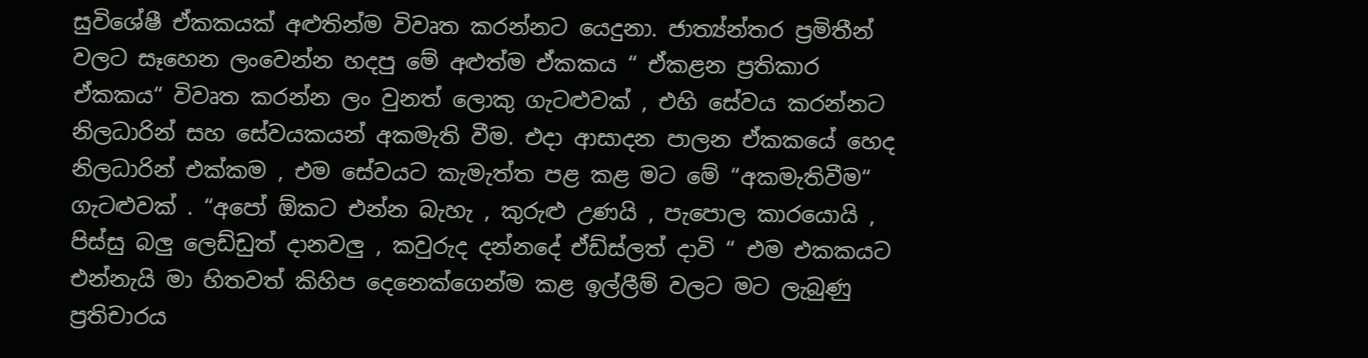සුවිශේෂී ඒකකයක් අළුතින්ම විවෘත කරන්නට යෙදුනා. ජාත්‍ය්න්තර ප්‍රමිතීන් වලට සෑහෙන ලංවෙන්න හදපු මේ අළුත්ම ඒකකය “ ඒකළන ප්‍රතිකාර ඒකකය“ විවෘත කරන්න ලං වුනත් ලොකු ගැටළුවක් , එහි සේවය කරන්නට නිලධාරින් සහ සේවයකයන් අකමැති වීම. එදා ආසාදන පාලන ඒකකයේ හෙද නිලධාරින් එක්කම , එම සේවයට කැමැත්ත පළ කළ මට මේ “අකමැතිවීම“ ගැටළුවක් . “අපෝ ඕකට එන්න බැහැ , කුරුළු උණයි , පැපොල කාරයොයි , පිස්සු බලු ලෙඩ්ඩුත් දානවලු , කවුරුද දන්නදේ ඒඩ්ස්ලත් දාවි “ එම එකකයට එන්නැයි මා හිතවත් කිහිප දෙනෙක්ගෙන්ම කළ ඉල්ලීම් වලට මට ලැබුණු ප්‍රතිචාරය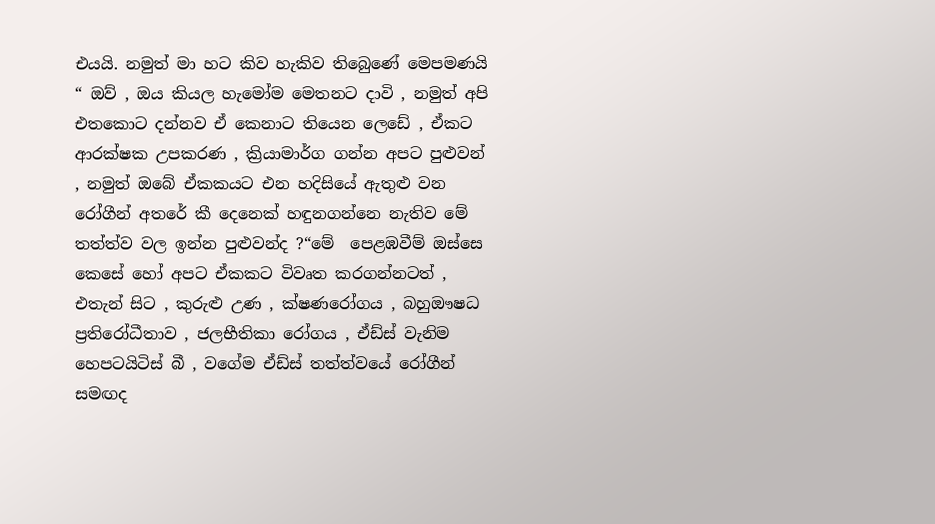එයයි. නමුත් මා හට කිව හැකිව තිබෙුණේ මෙපමණයි “ ඔව් , ඔය කියල හැමෝම මෙතනට දාවි , නමුත් අපි එතකොට දන්නව ඒ කෙනාට තියෙන ලෙඩේ , ඒකට ආරක්ෂක උපකරණ , ක්‍රියාමාර්ග ගන්න අපට පුළුවන් , නමුත් ඔබේ ඒකකයට එන හදිසියේ ඇතුළු වන රෝගීන් අතරේ කී දෙනෙක් හඳුනගන්නෙ නැතිව මේ තත්ත්ව වල ඉන්න පුළුවන්ද ?“මේ  පෙළඹවීම් ඔස්සෙ කෙසේ හෝ අපට ඒකකට විවෘත කරගන්නටත් , එතැන් සිට , කුරුළු උණ , ක්ෂණරෝගය , බහුඖෂධ ප්‍රතිරෝධීතාව , ජලභීතිකා රෝගය , ඒඩ්ස් වැනිම හෙපටයිටිස් බී , වගේම ඒඩ්ස් තත්ත්වයේ රෝගීන් සමඟද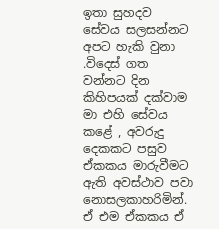ඉතා සුහදව සේවය සලසන්නට අපට හැකි වුනා .විදෙස් ගත වන්නට දින කිහිපයක් දක්වාම මා එහි සේවය කළේ , අවරුදු දෙකකට පසුව ඒකකය මාරුවීමට ඇති අවස්ථාව පවා නොසලකාහරිමින්. ඒ එම ඒකකය ඒ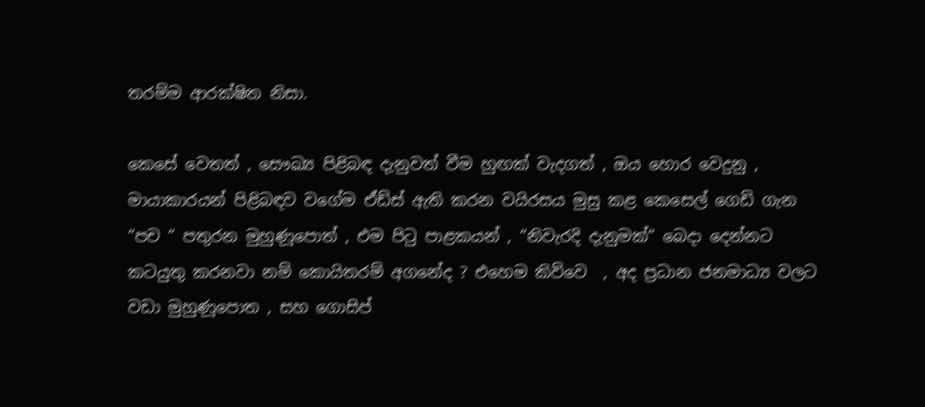තරම්ම ආරක්ෂිත නිසා.

කෙසේ වෙතත් , සෞඛ්‍ය පිළිබඳ දැනුවත් වීම හුඟක් වැදගත් , ඔය හොර වෙදුනු , මායාකාරයන් පිළිබඳව වගේම ඒඩ්ස් ඇති කරන වයිරසය මුසු කළ කෙසෙල් ගෙඩි ගැන “පච “ පතුරන මුහුණූපොත් , එම පිටු පාළකයන් , “නිවැරදි දැනුමක්“ බෙදා දෙන්නට කටයුතු කරනවා නම් කොයිතරම් අගනේද ? එහෙම කිව්වෙ  , අද ප්‍රධාන ජනමාධ්‍ය වලට වඩා මුහුණූපොත , සහ ගොසිප්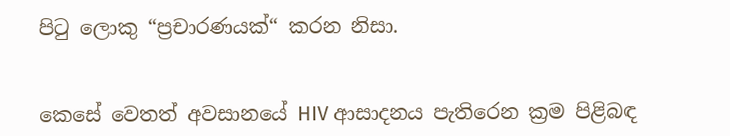පිටු ලොකු “ප්‍රචාරණයක්“ කරන නිසා.


කෙසේ වෙතත් අවසානයේ HIV ආසාදනය පැතිරෙන ක්‍රම පිළිබඳ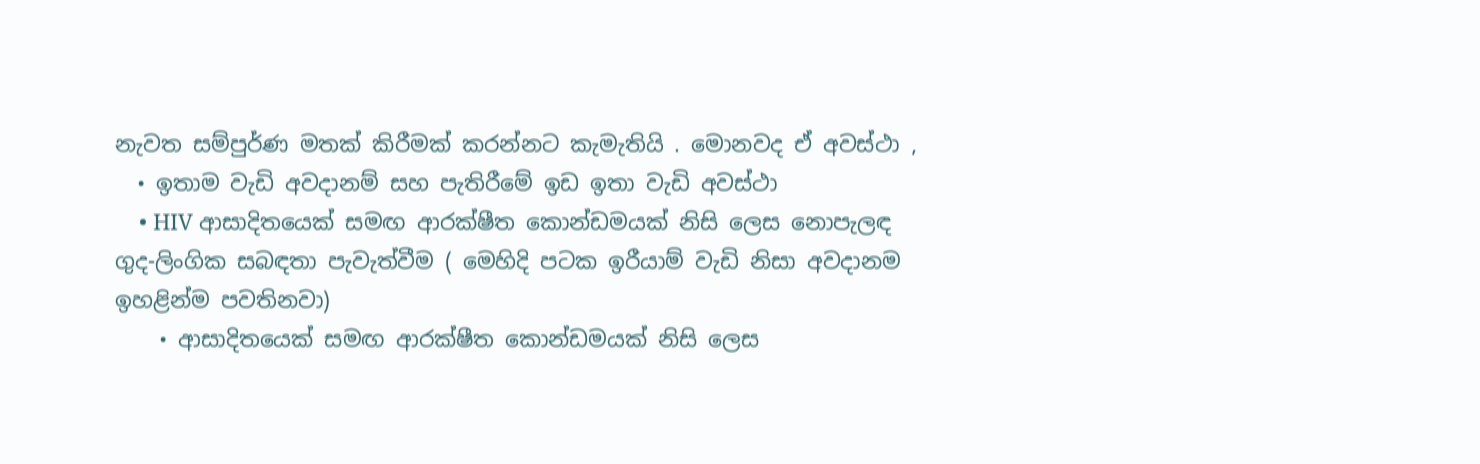නැවත සම්පුර්ණ මතක් කිරීමක් කරන්නට කැමැතියි . මොනවද ඒ අවස්ථා ,
  • ඉතාම වැඩි අවදානම් සහ පැතිරීමේ ඉඩ ඉතා වැඩි අවස්ථා
    • HIV ආසාදිතයෙක් සමඟ ආරක්ෂීත කොන්ඩමයක් නිසි ලෙස නොපැලඳ ගුද-ලිංගික සබඳතා පැවැත්වීම ( මෙහිදි පටක ඉරීයාම් වැඩි නිසා අවදානම ඉහළින්ම පවතිනවා)
    • ආසාදිතයෙක් සමඟ ආරක්ෂීත කොන්ඩමයක් නිසි ලෙස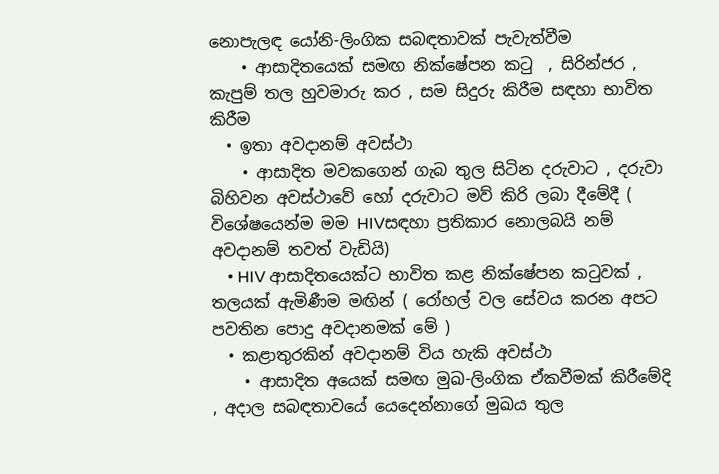නොපැලඳ යෝනි-ලිංගික සබඳතාවක් පැවැත්වීම
    • ආසාදිතයෙක් සමඟ නික්ෂේපන කටු  , සිරින්ජර , කැපුම් තල හුවමාරු කර , සම සිදුරු කිරීම සඳහා භාවිත කිරීම
  • ඉතා අවදානම් අවස්ථා
    • ආසාදිත මවකගෙන් ගැබ තුල සිටින දරුවාට , දරුවා බිහිවන අවස්ථාවේ හෝ දරුවාට මව් කිරි ලබා දීමේදී ( විශේෂයෙන්ම මම HIVසඳහා ප්‍රතිකාර නොලබයි නම් අවදානම් තවත් වැඩියි)
    • HIV ආසාදිතයෙක්ට භාවිත කළ නික්ෂේපන කටුවක් , තලයක් ඇමිණීම මඟින් ( රෝහල් වල සේවය කරන අපට පවතින පොදු අවදානමක් මේ )
  • කළාතුරකින් අවදානම් විය හැකි අවස්ථා
    • ආසාදිත අයෙක් සමඟ මුඛ-ලිංගික ඒකවීමක් කිරීමේදි , අදාල සබඳතාවයේ යෙදෙන්නාගේ මුඛය තුල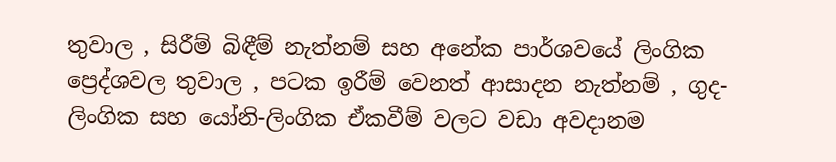තුවාල , සිරීම් බිඳීම් නැත්නම් සහ අනේක පාර්ශවයේ ලිංගික ප්‍රෙද්ශවල තුවාල , පටක ඉරීම් වෙනත් ආසාදන නැත්නම් , ගුද-ලිංගික සහ යෝනි-ලිංගික ඒකවීම් වලට වඩා අවදානම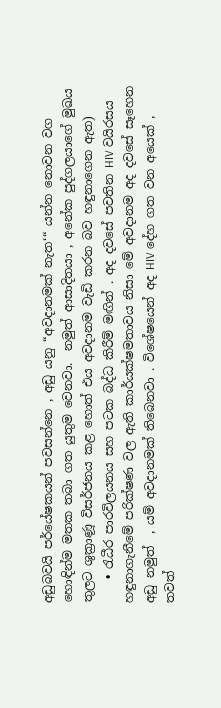අඩුබවයි පර්යේෂකයන් පවසන්නෙ , අඩු යනු “අවදානමක් නැත‘“ යන්න නොවන වග හොඳින්ම මතක තබා ගත යුතුම වෙනවා.  නමුත් ආසාදිතයා , අනේක පුද්ගලයාගේ මුඛය තුලට ශුක්‍රාණූ විසර්ජනය කළ හොත් එය අවදානම වැඩි කරන බව හඳුනාගෙන ඇත)
    • රැධීර පාරවිලයනය සහ පටක බද්ධ කිරීම් මඟින් . අද දවසේ පවතින HIV වයිරසය හඳුනාගැනීමේ පරික්ෂණ වල ඇති කාර්යක්ෂමතාවය නිසා මේ අවදානම අද දවසේ සෑහෙන අඩු නමුත්  , යම් අවදානමක් තිබෙනවා . විශේෂයෙන් අද HIV දේහ ගත වන අයෙක් , තවත්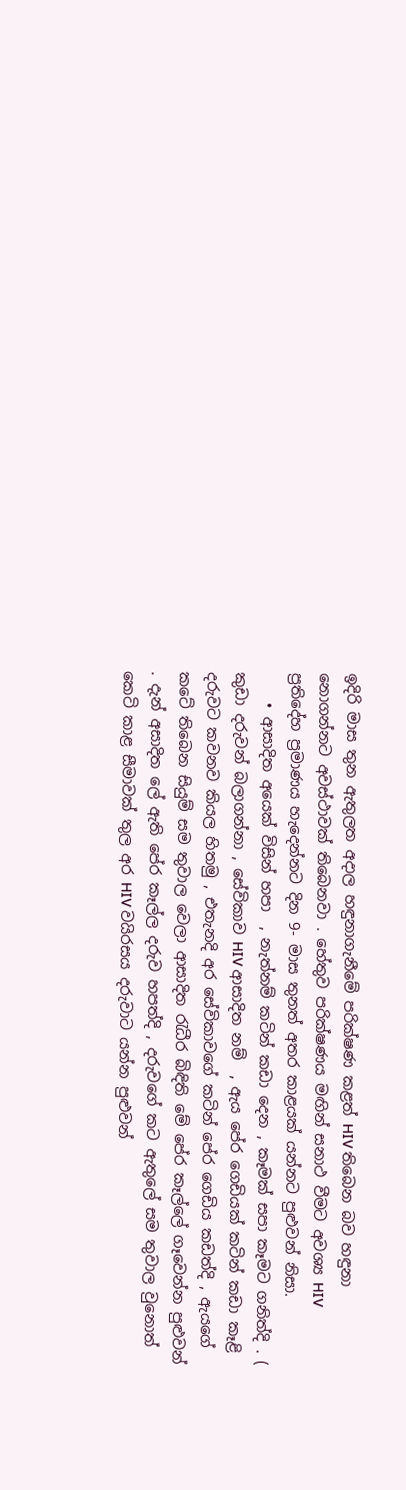ඉදිරි මාස තුන ඇතුලත අදාල හඳුනාගැනීමේ පරික්ෂණ කළත් HIV තිබෙන බව හඳුනා නොගන්නට අවස්ථාවක් තිබෙනවා . හේතුව පරික්ෂණය මඟින් සනාථ වීමට අවශ්‍ය HIV ප්‍රතිදේහ ප්‍රමාණය හැදෙන්නට දින 9- මාස තුනත් අතර කාළයක් යන්නට පුළුවන් නිසා.
    • ආසාදිත අයෙක් විසින් හපා  , නැත්නම් කටින් කඩා දෙන , කෑමක් සපා කෑමට ගනිත්දි . ( කුඩා දරුවන් බලාගන්නා , සේවිකාව HIV ආසාදිත නම්  , ඇය පේර ගෙඩියක් කටින් කඩා කෑළි දරුවට කවනව කියල හිතමු , එතැනදි අර සේවිකාවගේ කටින් පේර ගෙඩිය කඩත්දි , ඇයගේ කටේ තිබෙන සියුම් සම තුවාල වෙලා ආසාදිත රැධීර බිඳිති මේ පේර කෑල්ලේ ගෑවෙන්න පුළුවන් . දැන් අසාදිත ලේ ඇති පේර කෑල්ල දරුව හපත්දි , දරුවගේ කට ඇතුලේ සම තුවාල වුනොත් කෙටි කාළ සීමාවක් තුල අර HIV වයිරසය දරුවාට යන්න පුළුවන්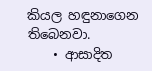කියල හඳුනාගෙන තිබෙනවා.
    • ආසාදිත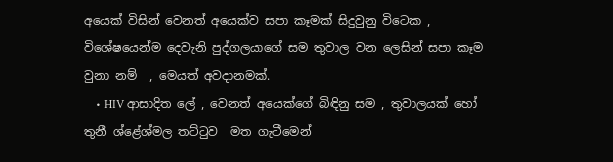අයෙක් විසින් වෙනත් අයෙක්ව සපා කෑමක් සිදුවුනු විටෙක , විශේෂයෙන්ම දෙවැනි පුද්ගලයාගේ සම තුවාල වන ලෙසින් සපා කෑම වුනා නම්  , මෙයත් අවදානමක්.
    • HIV ආසාදිත ලේ , වෙනත් අයෙක්ගේ බිඳිනු සම , තුවාලයක් හෝ තුනී ශ්ළේශ්මල තට්ටුව  මත ගැටීමෙන්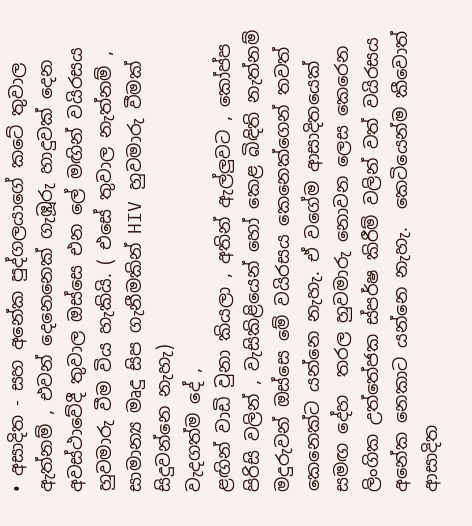• අසාදිත - සහ අනේක පුද්ගලයාගේ කටේ තුවාල ඇත්නම් , එවන් දෙනෙනෙක් ගැඹූරු හාදුවක් දෙන අවස්ථාවේදී තුවාල ඔස්සෙ එන ලේ මඟින් වයිරසය හුවමාරු වීම විය හැකියි. ( එසේ තුවාල නැත්නම් , සාමාන්‍ය මෘදු සිප ගැනීමකින් HIV හුවමාරු වීමක් සිදුවන්නෙ නැහැ)
වැදගත්ම දේ ,
ළඟින් වාඩි වුනා කියලා , අතින් ඇල්ලුවට , කෝප්ප පිරිසි වලින් , වැසිකිළියෙන් හෝ කෙළ බිඳිති නැත්නම් මදුරුවන් ඔස්සෙ මේ වයිරසය කෙනෙක්ගෙන් තවත් කෙනෙක්ට යන්නෙ නැහැ. ඒ වගේම ආසාදිතයෙක් සමඟ දේහ  තරල හුවමාරු නොවන ලෙස කෙරෙන ලිංගික උත්තේජක ස්පර්ෂ කිරීම් වලින් වත් වයිරසය අනේක නෙකාට යන්නෙ නැහැ.  කෙටියෙන්ම කීවොත් ආසාදිත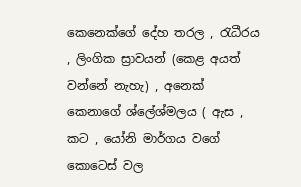කෙනෙක්ගේ දේහ තරල , රැධීරය , ලිංගික ස්‍රාවයන් (කෙළ අයත් වන්නේ නැහැ) , අනෙක් කෙනාගේ ශ්ලේශ්මලය ( ඇස , කට , යෝනි මාර්ගය වගේ කොටෙස් වල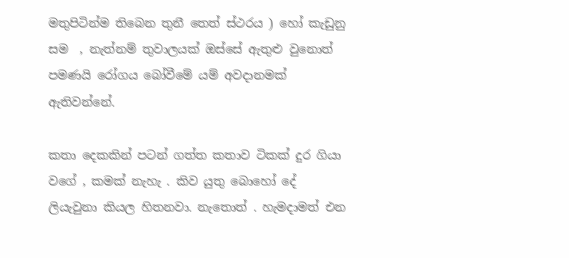මතුපිටින්ම තිබෙන තුනී තෙත් ස්ථරය ) හෝ කැඩුනු සම  , නැත්නම් තුවාලයක් ඔස්සේ ඇතුළු වුනොත් පමණයි රෝගය බෝවීමේ යම් අවදානමක් ඇතිවන්නේ.

කතා දෙකකින් පටන් ගත්ත කතාව ටිකක් දුර ගියා වගේ , කමක් නැහැ . කිව යුතු බොහෝ දේ ලියැවුනා කියල හිතනවා. නැතොත් . හැමදාමත් එන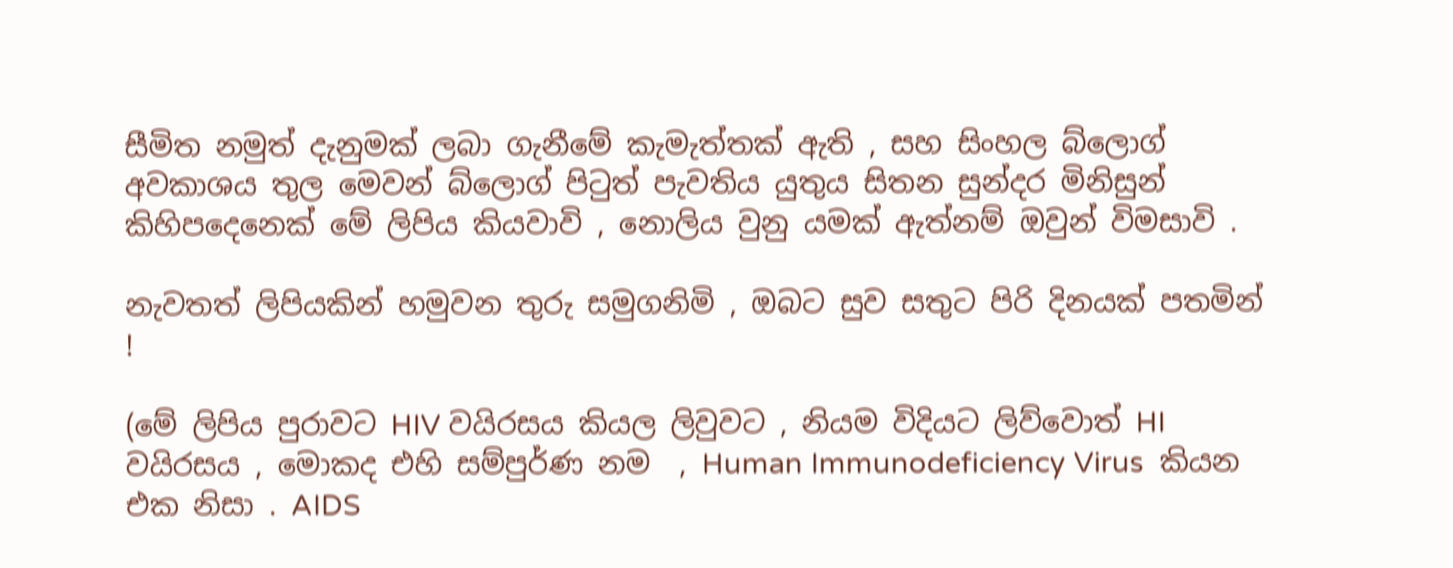සීමිත නමුත් දැනුමක් ලබා ගැනීමේ කැමැත්තක් ඇති , සහ සිංහල බ්ලොග් අවකාශය තුල මෙවන් බ්ලොග් පිටුත් පැවතිය යුතුය සිතන සුන්දර මිනිසුන් කිහිපදෙනෙක් මේ ලිපිය කියවාවි , නොලිය වුනු යමක් ඇත්නම් ඔවුන් විමසාවි .

නැවතත් ලිපියකින් හමුවන තුරු සමුගනිමි , ඔබට සුව සතුට පිරි දිනයක් පතමින් !

(මේ ලිපිය පුරාවට HIV වයිරසය කියල ලිවුවට , නියම විදියට ලිව්වොත් HI වයිරසය , මොකද එහි සම්පුර්ණ නම  , Human Immunodeficiency Virus  කියන එක නිසා . AIDS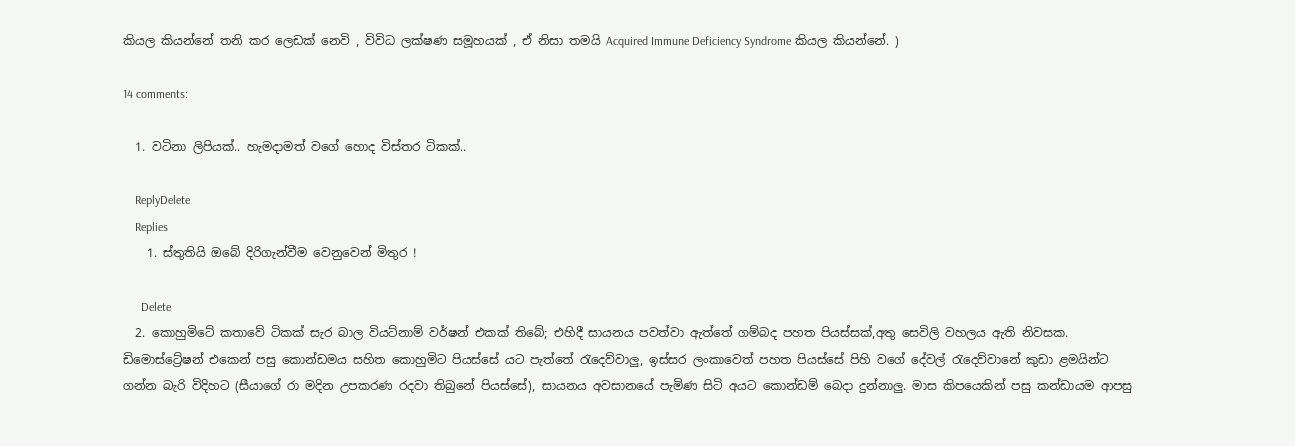කියල කියන්නේ තනි කර ලෙඩක් නෙවි , විවිධ ලක්ෂණ සමූහයක් , ඒ නිසා තමයි Acquired Immune Deficiency Syndrome කියල කියන්නේ. )

14 comments:

  1. වටිනා ලිපියක්.. හැමදාමත් වගේ හොද විස්තර ටිකක්..

    ReplyDelete
    Replies
    1. ස්තුතියි ඔබේ දිරිගැන්වීම වෙනුවෙන් මිතුර !

      Delete
  2. කොහුමිටේ කතාවේ ටිකක් සැර බාල වියට්නාම් වර්ෂන් එකක් තිබේ; එහිදී සායනය පවත්වා ඇත්තේ ගම්බද පහත පියස්සක්,අතු සෙවිලි වහලය ඇති නිවසක. ඩිමොස්ට්‍රේෂන් එකෙන් පසු කොන්ඩමය සහිත කොහුමිට පියස්සේ යට පැත්තේ රැදෙව්වාලු, ඉස්සර ලංකාවෙත් පහත පියස්සේ පිහි වගේ දේවල් රැදෙව්වානේ කුඩා ළමයින්ට ගන්න බැරි විදිහට (සීයාගේ රා මදින උපකරණ රදවා තිබුනේ පියස්සේ), සායනය අවසානයේ පැමිණ සිටි අයට කොන්ඩම් බෙදා දුන්නාලු. මාස කිපයෙකින් පසු කන්ඩායම ආපසු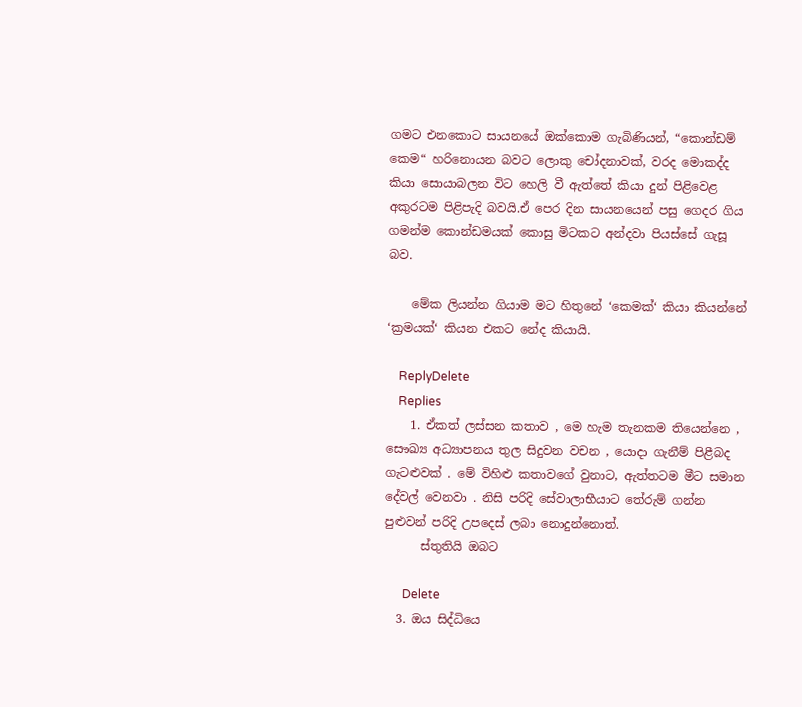ගමට එනකොට සායනයේ ඔක්කොම ගැබිණියන්, “කොන්ඩම් කෙම“ හරිනොයන බවට ලොකු චෝදනාවක්, වරද මොකද්ද කියා සොයාබලන විට හෙලි වී ඇත්තේ කියා දුන් පිළිවෙළ අකුරටම පිළිපැදි බවයි.ඒ පෙර දින සායනයෙන් පසු ගෙදර ගිය ගමන්ම කොන්ඩමයක් කොසු මිටකට අන්දවා පියස්සේ ගැසූ බව.

    මේක ලියන්න ගියාම මට හිතුනේ ‘කෙමක්‘ කියා කියන්නේ ‘ක්‍ර‍මයක්‘ කියන එකට නේද කියායි.

    ReplyDelete
    Replies
    1. ඒකත් ලස්සන කතාව , මෙ හැම තැනකම තියෙන්නෙ , සෞඛ්‍ය අධ්‍යාපනය තුල සිදුවන වචන , යොදා ගැනීම් පිළීබද ගැටළුවක් . මේ විහිළු කතාවගේ වුනාට, ඇත්තටම මීට සමාන දේවල් වෙනවා . නිසි පරිදි සේවාලාභීයාට තේරුම් ගන්න පුළුවන් පරිදි උපදෙස් ලබා නොදුන්නොත්.
      ස්තුතියි ඔබට

      Delete
  3. ඔය සිද්ධියෙ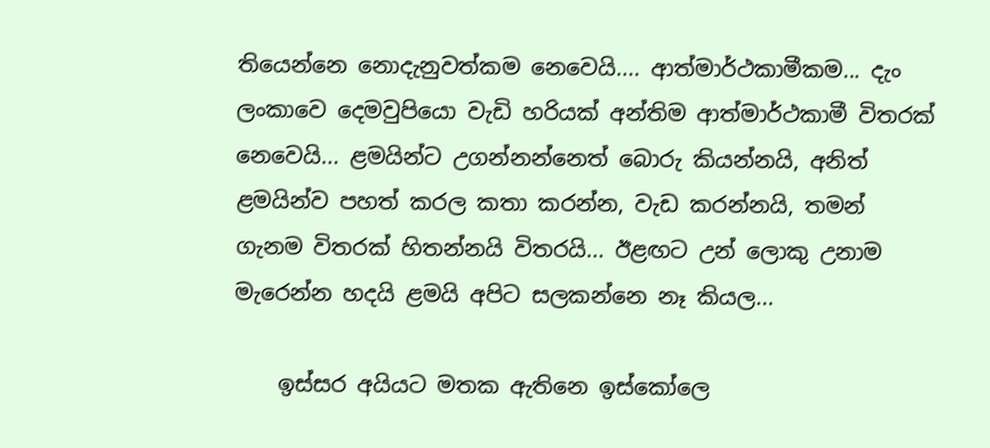තියෙන්නෙ නොදැනුවත්කම නෙවෙයි.... ආත්මාර්ථකාමීකම... දැං ලංකාවෙ දෙමවුපියො වැඩි හරියක් අන්තිම ආත්මාර්ථකාමී විතරක් නෙවෙයි... ළමයින්ට උගන්නන්නෙත් බොරු කියන්නයි, අනිත් ළමයින්ව පහත් කරල කතා කරන්න, වැඩ කරන්නයි, තමන් ගැනම විතරක් හිතන්නයි විතරයි... ඊළඟට උන් ලොකු උනාම මැරෙන්න හදයි ළමයි අපිට සලකන්නෙ නෑ කියල...

    ඉස්සර අයියට මතක ඇතිනෙ ඉස්කෝලෙ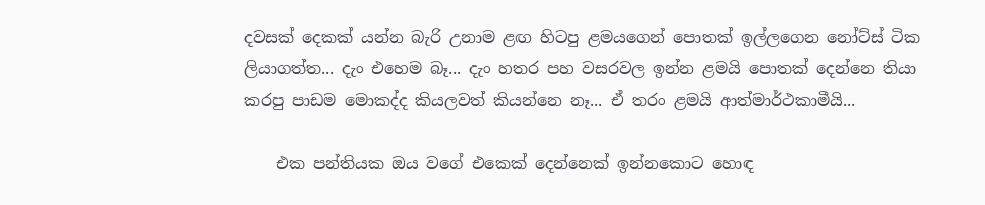දවසක් දෙකක් යන්න බැරි උනාම ළඟ හිටපු ළමයගෙන් පොතක් ඉල්ලගෙන නෝට්ස් ටික ලියාගත්ත... දැං එහෙම බෑ... දැං හතර පහ වසරවල ඉන්න ළමයි පොතක් දෙන්නෙ තියා කරපු පාඩම මොකද්ද කියලවත් කියන්නෙ නෑ... ඒ තරං ළමයි ආත්මාර්ථකාමීයි...

    එක පන්තියක ඔය වගේ එකෙක් දෙන්නෙක් ඉන්නකොට හොඳ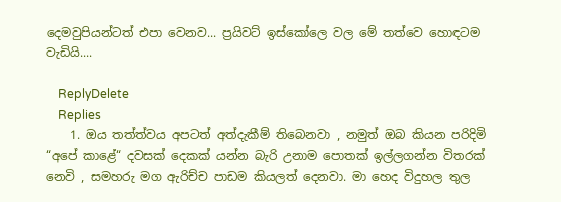දෙමවුපියන්ටත් එපා වෙනව... ප්‍රයිවට් ඉස්කෝලෙ වල මේ තත්වෙ හොඳටම වැඩියි....

    ReplyDelete
    Replies
    1. ඔය තත්ත්වය අපටත් අත්දැකීම් තිබෙනවා , නමුත් ඔබ කියන පරිදිමි “අපේ කාළේ“ දවසක් දෙකක් යන්න බැරි උනාම පොතක් ඉල්ලගන්න විතරක් නෙවි , සමහරු මග ඇරිච්ච පාඩම කියලත් දෙනවා. මා හෙද විදුහල තුල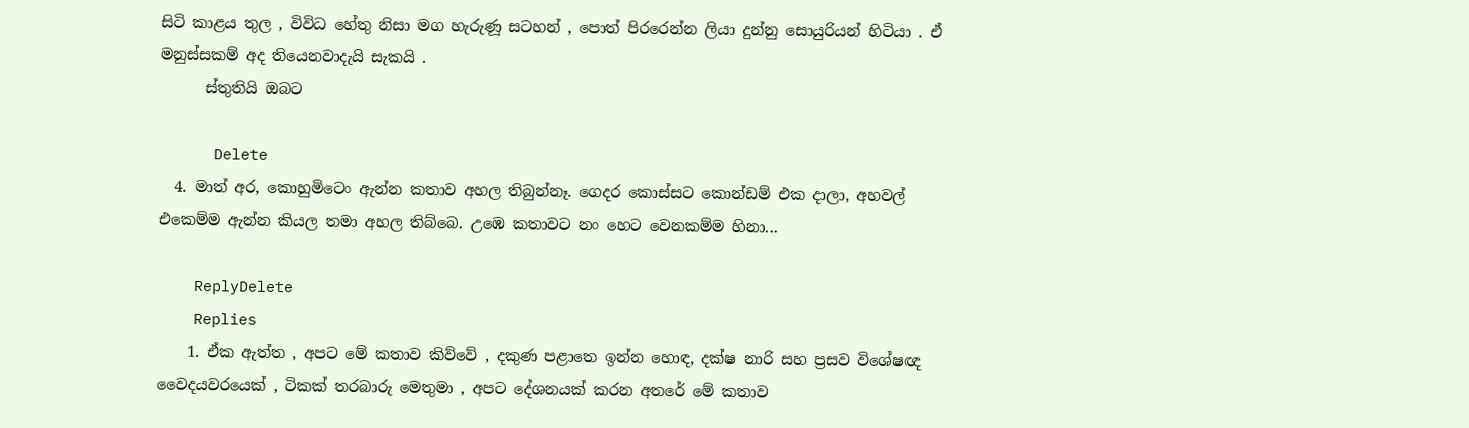සිටි කාළය තුල , විවිධ හේතු නිසා මග හැරුණූ සටහන් , පොත් පිරරෙන්න ලියා දුන්නු සොයුරියන් හිටියා . ඒ මනුස්සකම් අද තියෙනවාදැයි සැකයි .
      ස්තුතියි ඔබට

      Delete
  4. මාත් අර, කොහුමිටෙං ඇන්න කතාව අහල තිබුන්නෑ. ගෙදර කොස්සට කොන්ඩම් එක දාලා, අහවල් එකෙම්ම ඇන්න කියල තමා අහල තිබ්බෙ. උඹෙ කතාවට නං හෙට වෙනකම්ම හිනා...

    ReplyDelete
    Replies
    1. ඒක ඇත්ත , අපට මේ කතාව කිව්වේ , දකුණ පළාතෙ ඉන්න හොඳ, දක්ෂ නාරි සහ ප්‍රසව විශේෂඥ වෛදයවරයෙක් , ටිකක් තරබාරු මෙතුමා , අපට දේශනයක් කරන අතරේ මේ කතාව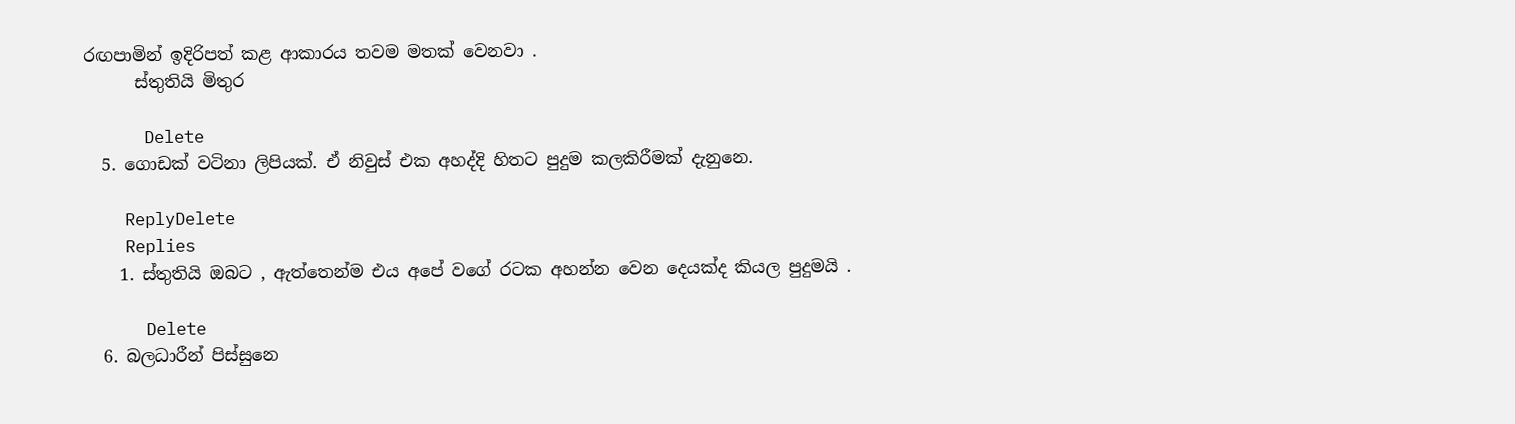රඟපාමින් ඉදිරිපත් කළ ආකාරය තවම මතක් වෙනවා .
      ස්තුතියි මිතුර

      Delete
  5. ගොඩක් වටිනා ලිපියක්. ඒ නිවුස් එක අහද්දි හිතට පුදුම කලකිරීමක් දැනුනෙ.

    ReplyDelete
    Replies
    1. ස්තුතියි ඔබට , ඇත්තෙන්ම එය අපේ වගේ රටක අහන්න වෙන දෙයක්ද කියල පුදුමයි .

      Delete
  6. බලධාරීන් පිස්සුනෙ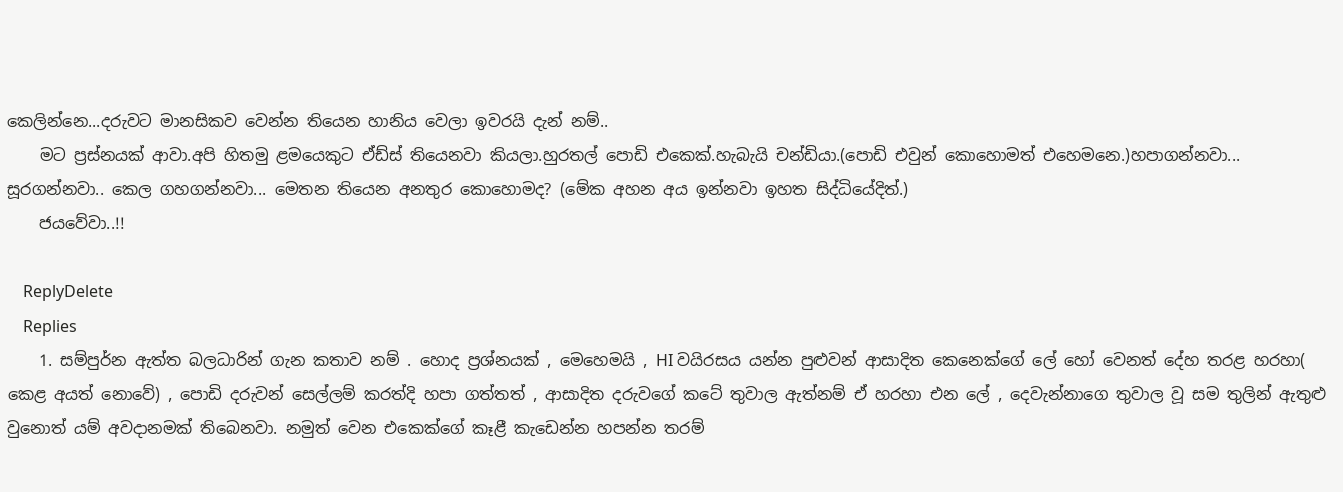කෙලින්නෙ...දරුවට මානසිකව වෙන්න තියෙන හානිය වෙලා ඉවරයි දැන් නම්..
    මට ප්‍රස්නයක් ආවා.අපි හිතමු ළමයෙකුට ඒඩ්ස් තියෙනවා කියලා.හුරතල් පොඩි එකෙක්.හැබැයි චන්ඩියා.(පොඩි එවුන් කොහොමත් එහෙමනෙ.)හපාගන්නවා... සූරගන්නවා.. කෙල ගහගන්නවා... මෙතන තියෙන අනතුර කොහොමද? (මේක අහන අය ඉන්නවා ඉහත සිද්ධියේදිත්.)
    ජයවේවා..!!

    ReplyDelete
    Replies
    1. සම්පුර්න ඇත්ත බලධාරින් ගැන කතාව නම් . හොද ප්‍රශ්නයක් , මෙහෙමයි , HI වයිරසය යන්න පුළුවන් ආසාදිත කෙනෙක්ගේ ලේ හෝ වෙනත් දේහ තරළ හරහා( කෙළ අයත් නොවේ) , පොඩි දරුවන් සෙල්ලම් කරත්දි හපා ගත්තත් , ආසාදිත දරුවගේ කටේ තුවාල ඇත්නම් ඒ හරහා එන ලේ , දෙවැන්නාගෙ තුවාල වූ සම තුලින් ඇතුළු වුනොත් යම් අවදානමක් තිබෙනවා. නමුත් වෙන එකෙක්ගේ කෑළී කැඩෙන්න හපන්න තරම්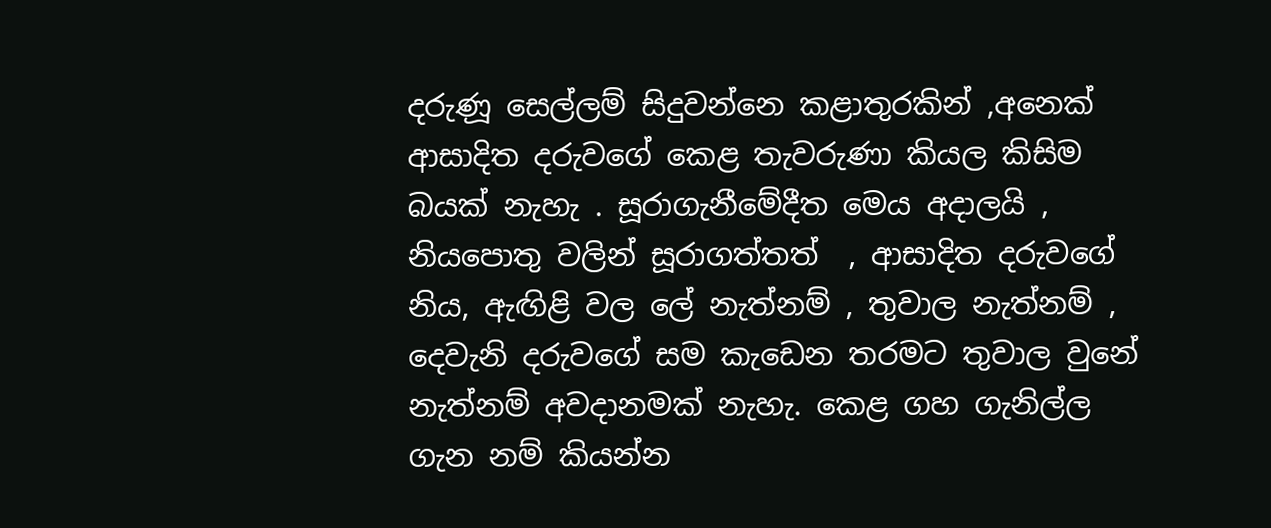දරුණූ සෙල්ලම් සිදුවන්නෙ කළාතුරකින් ,අනෙක් ආසාදිත දරුවගේ කෙළ තැවරුණා කියල කිසිම බයක් නැහැ . සූරාගැනීමේදීත මෙය අදාලයි , නියපොතු වලින් සූරාගත්තත්  , ආසාදිත දරුවගේ නිය, ඇඟිළි වල ලේ නැත්නම් , තුවාල නැත්නම් , දෙවැනි දරුවගේ සම කැඩෙන තරමට තුවාල වුනේ නැත්නම් අවදානමක් නැහැ. කෙළ ගහ ගැනිල්ල ගැන නම් කියන්න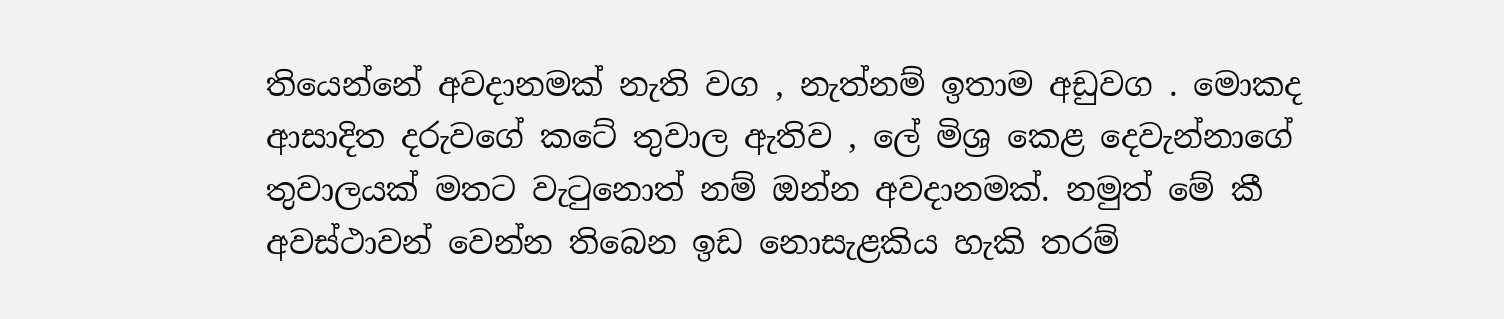තියෙන්නේ අවදානමක් නැති වග , නැත්නම් ඉතාම අඩුවග . මොකද ආසාදිත දරුවගේ කටේ තුවාල ඇතිව , ලේ මිශ්‍ර කෙළ දෙවැන්නාගේ තුවාලයක් මතට වැටුනොත් නම් ඔන්න අවදානමක්. නමුත් මේ කී අවස්ථාවන් වෙන්න තිබෙන ඉඩ නොසැළකිය හැකි තරම්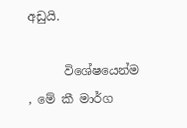අඩුයි.

      විශේෂයෙන්ම , මේ කී මාර්ග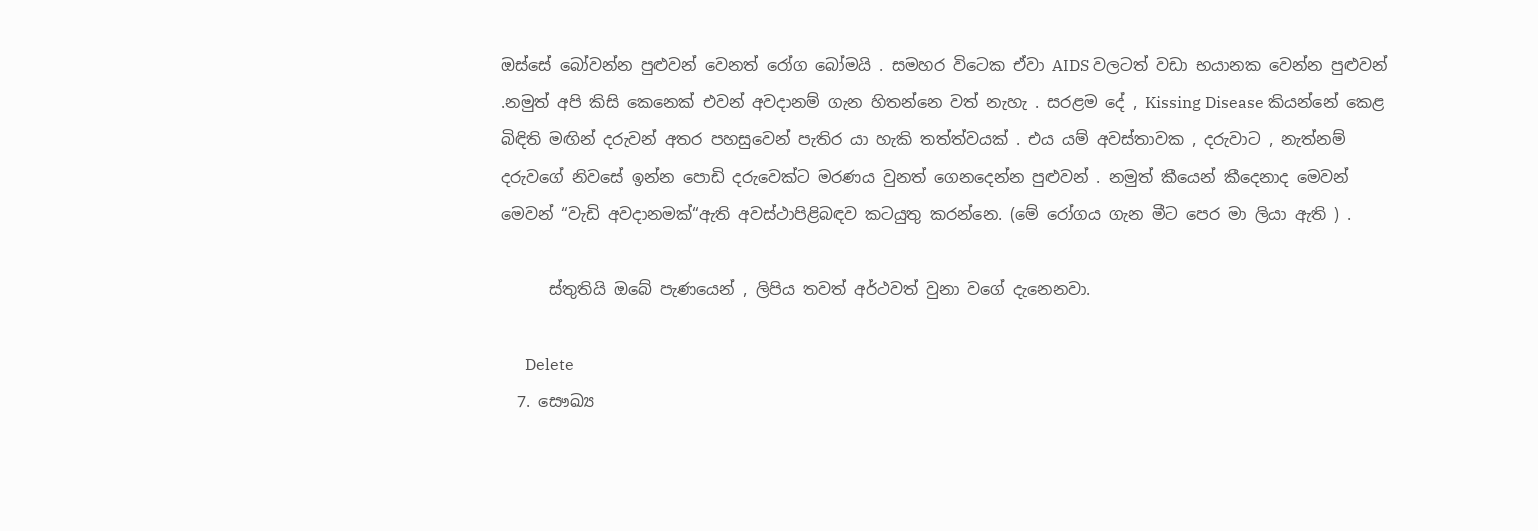ඔස්සේ බෝවන්න පුළුවන් වෙනත් රෝග බෝමයි . සමහර විටෙක ඒවා AIDS වලටත් වඩා භයානක වෙන්න පුළුවන් .නමුත් අපි කිසි කෙනෙක් එවන් අවදානම් ගැන හිතන්නෙ වත් නැහැ . සරළම දේ , Kissing Disease කියන්නේ කෙළ බිඳිති මඟින් දරුවන් අතර පහසුවෙන් පැතිර යා හැකි තත්ත්වයක් . එය යම් අවස්තාවක , දරුවාට , නැත්නම් දරුවගේ නිවසේ ඉන්න පොඩි දරුවෙක්ට මරණය වුනත් ගෙනදෙන්න පුළුවන් . නමුත් කීයෙන් කීදෙනාද මෙවන් මෙවන් “වැඩි අවදානමක්“ඇති අවස්ථාපිළිබඳව කටයුතු කරන්නෙ. (මේ රෝගය ගැන මීට පෙර මා ලියා ඇති ) .

      ස්තුතියි ඔබේ පැණයෙන් , ලිපිය තවත් අර්ථවත් වුනා වගේ දැනෙනවා.

      Delete
  7. සෞඛ්‍ය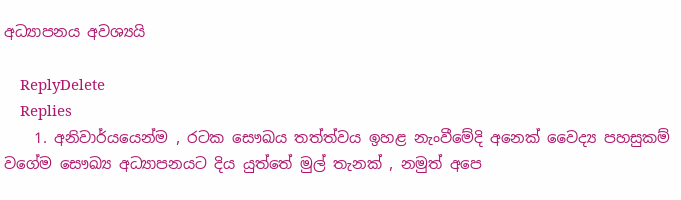අධ්‍යාපනය අවශ්‍යයි

    ReplyDelete
    Replies
    1. අනිවාර්යයෙන්ම , රටක සෞඛය තත්ත්වය ඉහළ නැංවීමේදි අනෙක් වෛද්‍ය පහසුකම් වගේම සෞඛ්‍ය අධ්‍යාපනයට දිය යුත්තේ මුල් තැනක් , නමුත් අපෙ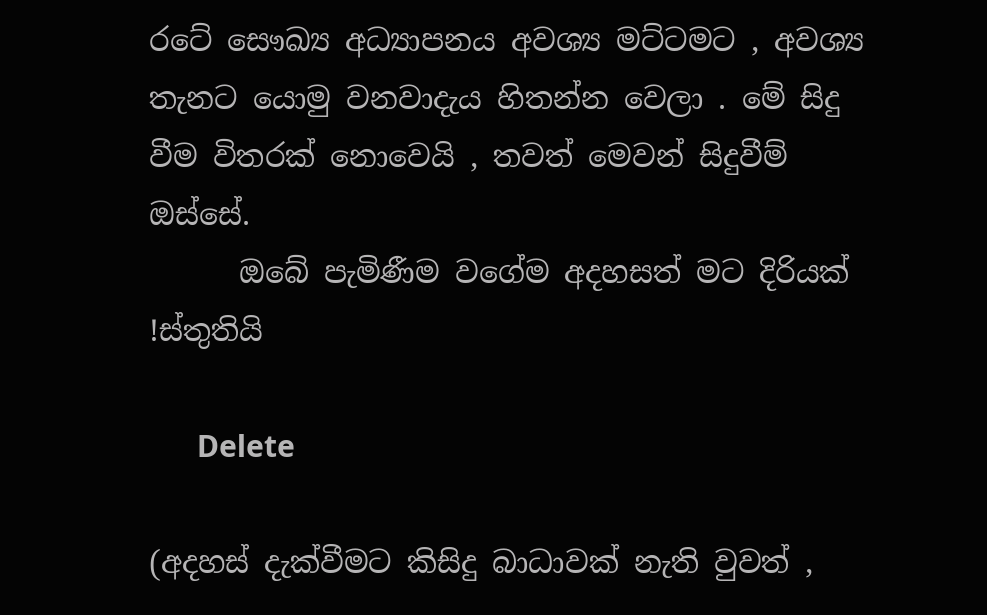රටේ සෞඛ්‍ය අධ්‍යාපනය අවශ්‍ය මට්ටමට , අවශ්‍ය තැනට යොමු වනවාදැය හිතන්න වෙලා . මේ සිදු වීම විතරක් නොවෙයි , තවත් මෙවන් සිදුවීම් ඔස්සේ.
      ඔබේ පැමිණීම වගේම අදහසත් මට දිරියක් !ස්තුතියි

      Delete

(අදහස් දැක්වීමට කිසිදු බාධාවක් නැති වුවත් ,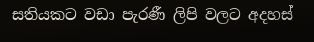සතියකට වඩා පැරණී ලිපි වලට අදහස්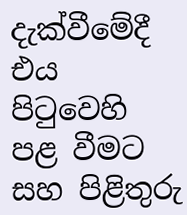දැක්වීමේදී එය පිටුවෙහි පළ වීමට සහ පිළිතුරු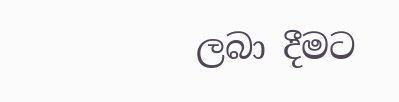ලබා දීමට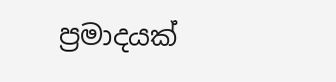ප්‍රමාදයක්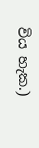විය හැක.)